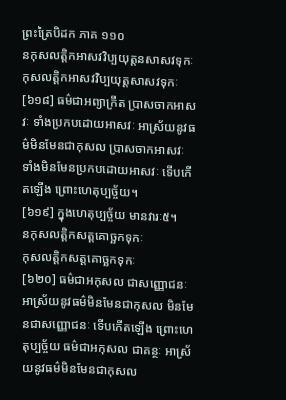ព្រះត្រៃបិដក ភាគ ១១០
នកុសលត្តិកអាសវវិប្បយុត្តនសាសវទុកៈ
កុសលត្តិកអាសវវិប្បយុត្តសាសវទុកៈ
[៦១៨] ធម៌ជាអព្យាក្រឹត ប្រាសចាកអាសវៈ ទាំងប្រកបដោយអាសវៈ អាស្រ័យនូវធម៌មិនមែនជាកុសល ប្រាសចាកអាសវៈ ទាំងមិនមែនប្រកបដោយអាសវៈ ទើបកើតឡើង ព្រោះហេតុប្បច្ច័យ។
[៦១៩] ក្នុងហេតុប្បច្ច័យ មានវារៈ៥។
នកុសលត្តិកសត្តគោច្ឆកទុកៈ
កុសលត្តិកសត្តគោច្ឆកទុកៈ
[៦២០] ធម៌ជាអកុសល ជាសញ្ញោជនៈ អាស្រ័យនូវធម៌មិនមែនជាកុសល មិនមែនជាសញ្ញោជនៈ ទើបកើតឡើង ព្រោះហេតុប្បច្ច័យ ធម៌ជាអកុសល ជាគន្ថៈ អាស្រ័យនូវធម៌មិនមែនជាកុសល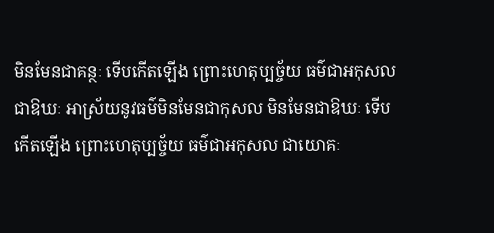មិនមែនជាគន្ថៈ ទើបកើតឡើង ព្រោះហេតុប្បច្ច័យ ធម៌ជាអកុសល ជាឱឃៈ អាស្រ័យនូវធម៌មិនមែនជាកុសល មិនមែនជាឱឃៈ ទើបកើតឡើង ព្រោះហេតុប្បច្ច័យ ធម៌ជាអកុសល ជាយោគៈ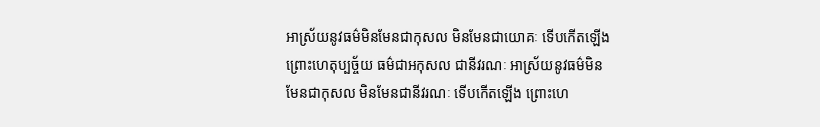អាស្រ័យនូវធម៌មិនមែនជាកុសល មិនមែនជាយោគៈ ទើបកើតឡើង ព្រោះហេតុប្បច្ច័យ ធម៌ជាអកុសល ជានីវរណៈ អាស្រ័យនូវធម៌មិនមែនជាកុសល មិនមែនជានីវរណៈ ទើបកើតឡើង ព្រោះហេ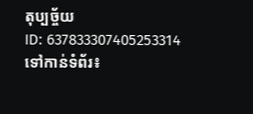តុប្បច្ច័យ
ID: 637833307405253314
ទៅកាន់ទំព័រ៖